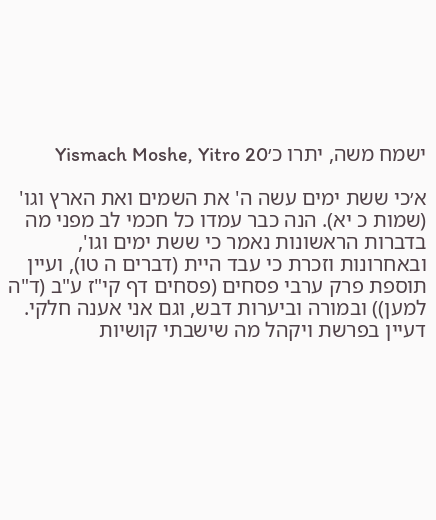ישמח משה, יתרו כ׳Yismach Moshe, Yitro 20

א׳כי ששת ימים עשה ה' את השמים ואת הארץ וגו' (שמות כ יא). הנה כבר עמדו כל חכמי לב מפני מה בדברות הראשונות נאמר כי ששת ימים וגו', ובאחרונות וזכרת כי עבד היית (דברים ה טו), ועיין תוספת פרק ערבי פסחים (פסחים דף קי"ז ע"ב (ד"ה למען)) ובמורה וביערות דבש, וגם אני אענה חלקי. דעיין בפרשת ויקהל מה שישבתי קושיות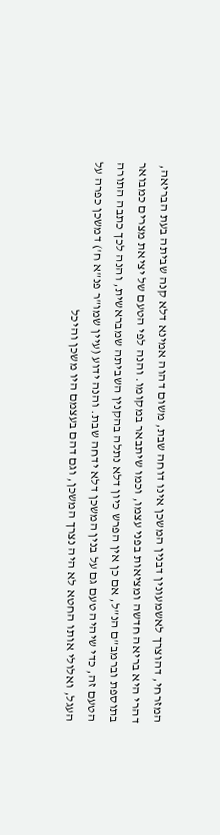המזרחי, דהוצרך לאשמעונין דבנין המשכן אינו דוחה שבת, משום דהוה אמינא דלא קנה שביתה בעת הבריאה, דהרי היא בריאה חדשה ומציאות בפני עצמו, וכמו שיתבאר במקומו. והנה לפי הטעם של יציאת מצרים כמבואר בתוספת וברמב"ם הנ"ל, אם כן אין הפרש כיון דלא נתלה בהקנין השביתה שמבראשית, והנה לכך כתבה התורה הטעם זה, כדי שיהיה טעם גם על בנין המשכן דלא ידחה שבת. והנה ידוע (עיין שמו"ר פנ"א ח') דמשכן כפרה על העגל, ואלולי אותו החטא לא היה נצרך המשכן, וגם דהם בעצמם היו משכן והיכל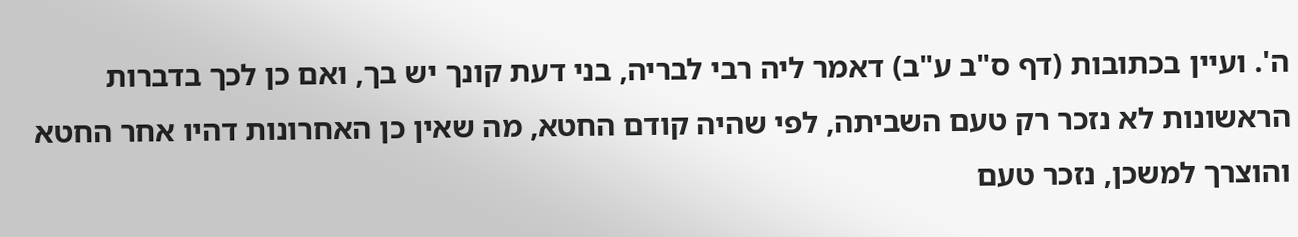ה'. ועיין בכתובות (דף ס"ב ע"ב) דאמר ליה רבי לבריה, בני דעת קונך יש בך, ואם כן לכך בדברות הראשונות לא נזכר רק טעם השביתה, לפי שהיה קודם החטא, מה שאין כן האחרונות דהיו אחר החטא והוצרך למשכן, נזכר טעם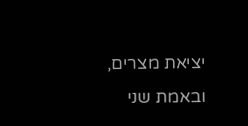יציאת מצרים, ובאמת שני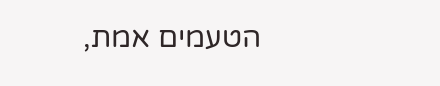הטעמים אמת,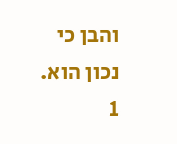והבן כי נכון הוא.
1